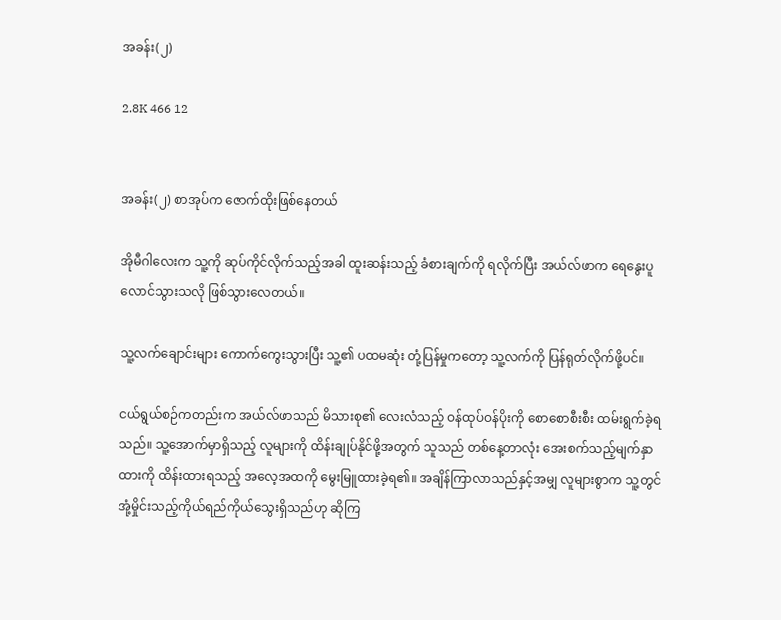အခန်း(၂)

2.8K 466 12


အခန်း(၂) စာအုပ်က ဇောက်ထိုးဖြစ်နေတယ်

အိုမီဂါလေးက သူ့ကို ဆုပ်ကိုင်လိုက်သည့်အခါ ထူးဆန်းသည့် ခံစားချက်ကို ရလိုက်ပြီး အယ်လ်ဖာက ရေနွေးပူ လောင်သွားသလို ဖြစ်သွားလေတယ်။

သူ့လက်ချောင်းများ ကောက်ကွေးသွားပြီး သူ့၏ ပထမဆုံး တုံ့ပြန်မှုကတော့ သူ့လက်ကို ပြန်ရုတ်လိုက်ဖို့ပင်။

ငယ်ရွယ်စဉ်ကတည်းက အယ်လ်ဖာသည် မိသားစု၏ လေးလံသည့် ဝန်ထုပ်ဝန်ပိုးကို စောစောစီးစီး ထမ်းရွက်ခဲ့ရသည်။ သူ့အောက်မှာရှိသည့် လူများကို ထိန်းချုပ်နိုင်ဖို့အတွက် သူသည် တစ်နေ့တာလုံး အေးစက်သည့်မျက်နှာထားကို ထိန်းထားရသည့် အလေ့အထကို မွေးမြူထားခဲ့ရ၏။ အချိန်ကြာလာသည်နှင့်အမျှ လူများစွာက သူ့တွင် အုံ့မှိုင်းသည့်ကိုယ်ရည်ကိုယ်သွေးရှိသည်ဟု ဆိုကြ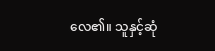လေ၏။ သူနှင့်ဆုံ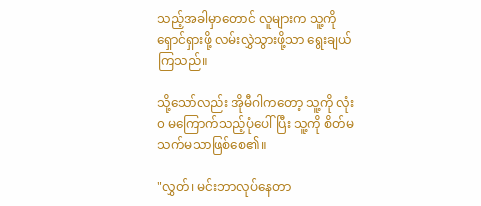သည့်အခါမှာတောင် လူများက သူ့ကို ရှောင်ရှားဖို့ လမ်းလွှဲသွားဖို့သာ ရွေးချယ်ကြသည်။

သို့သော်လည်း အိုမီဂါကတော့ သူ့ကို လုံး၀ မကြောက်သည့်ပုံပေါ်ပြီး သူ့ကို စိတ်မသက်မသာဖြစ်စေ၏။

"လွှတ်၊ မင်းဘာလုပ်နေတာ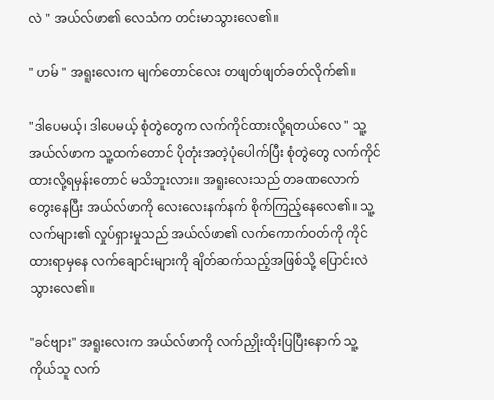လဲ " အယ်လ်ဖာ၏ လေသံက တင်းမာသွားလေ၏။

" ဟမ် " အရူးလေးက မျက်တောင်လေး တဖျတ်ဖျတ်ခတ်လိုက်၏။

"ဒါပေမယ့်၊ ဒါပေမယ့် စုံတွဲတွေက လက်ကိုင်ထားလို့ရတယ်လေ " သူ့အယ်လ်ဖာက သူ့ထက်တောင် ပိုတုံးအတဲ့ပုံပေါက်ပြီး စုံတွဲတွေ လက်ကိုင်ထားလို့ရမှန်းတောင် မသိဘူးလား။ အရူးလေးသည် တခဏလောက် တွေးနေပြီး အယ်လ်ဖာကို လေးလေးနက်နက် စိုက်ကြည့်နေလေ၏။ သူ့လက်များ၏ လှုပ်ရှားမှုသည် အယ်လ်ဖာ၏ လက်ကောက်ဝတ်ကို ကိုင်ထားရာမှနေ လက်ချောင်းများကို ချိတ်ဆက်သည့်အဖြစ်သို့ ပြောင်းလဲသွားလေ၏။

"ခင်ဗျား" အရူးလေးက အယ်လ်ဖာကို လက်ညှိုးထိုးပြပြီးနောက် သူ့ကိုယ်သူ လက်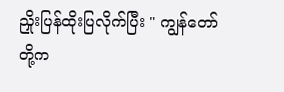ညှိုးပြန်ထိုးပြလိုက်ပြီး " ကျွန်တော်တို့က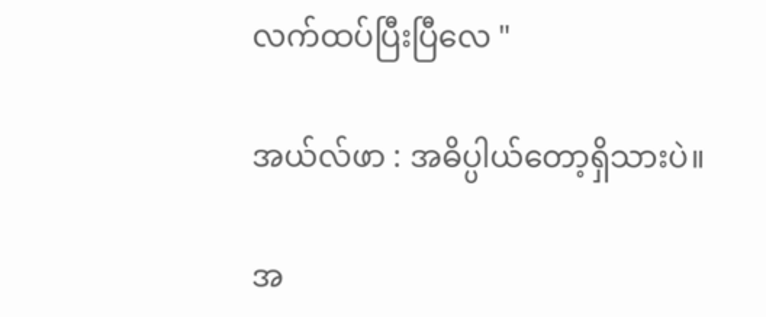လက်ထပ်ပြီးပြီလေ "

အယ်လ်ဖာ : အဓိပ္ပါယ်တော့ရှိသားပဲ။

အ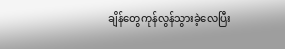ချိန်တွေကုန်လွန်သွားခဲ့လေပြီး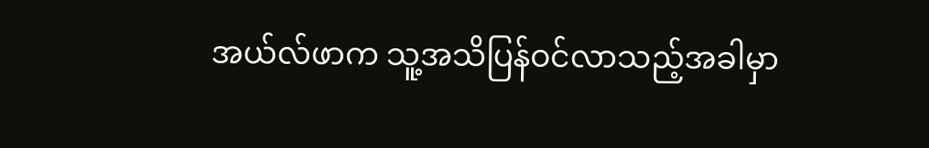အယ်လ်ဖာက သူ့အသိပြန်ဝင်လာသည့်အခါမှာ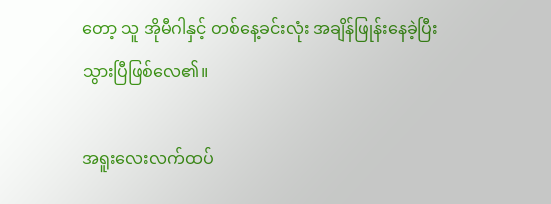တော့ သူ အိုမီဂါနှင့် တစ်နေ့ခင်းလုံး အချိန်ဖြုန်းနေခဲ့ပြီးသွားပြီဖြစ်‌လေ၏။

အရူးလေးလက်ထပ်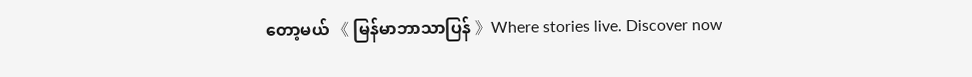တော့မယ် 《 မြန်မာဘာသာပြန် 》Where stories live. Discover now